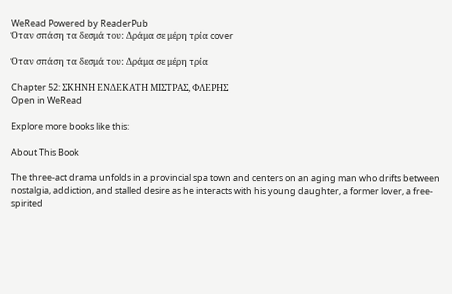WeRead Powered by ReaderPub
Όταν σπάση τα δεσμά του: Δράμα σε μέρη τρία cover

Όταν σπάση τα δεσμά του: Δράμα σε μέρη τρία

Chapter 52: ΣΚΗΝΗ ΕΝΔΕΚΑΤΗ ΜΙΣΤΡΑΣ, ΦΛΕΡΗΣ
Open in WeRead

Explore more books like this:

About This Book

The three-act drama unfolds in a provincial spa town and centers on an aging man who drifts between nostalgia, addiction, and stalled desire as he interacts with his young daughter, a former lover, a free-spirited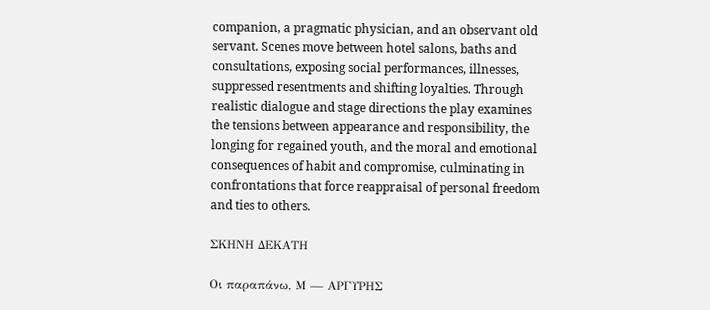companion, a pragmatic physician, and an observant old servant. Scenes move between hotel salons, baths and consultations, exposing social performances, illnesses, suppressed resentments and shifting loyalties. Through realistic dialogue and stage directions the play examines the tensions between appearance and responsibility, the longing for regained youth, and the moral and emotional consequences of habit and compromise, culminating in confrontations that force reappraisal of personal freedom and ties to others.

ΣΚΗΝΗ ΔΕΚΑΤΗ

Οι παραπάνω, Μ — ΑΡΓΥΡΗΣ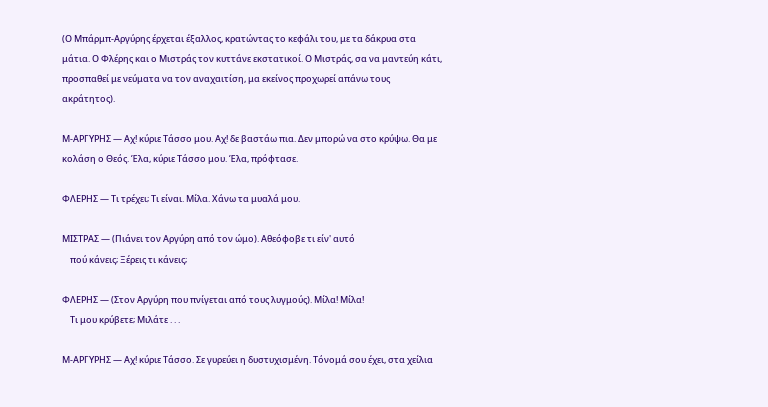(Ο Μπάρμπ-Αργύρης έρχεται έξαλλος, κρατώντας το κεφάλι του, με τα δάκρυα στα μάτια. Ο Φλέρης και ο Μιστράς τον κυττάνε εκστατικοί. Ο Μιστράς, σα να μαντεύη κάτι, προσπαθεί με νεύματα να τον αναχαιτίση, μα εκείνος προχωρεί απάνω τους ακράτητος).

Μ-ΑΡΓΥΡΗΣ — Αχ! κύριε Τάσσο μου. Αχ! δε βαστάω πια. Δεν μπορώ να στο κρύψω. Θα με κολάση ο Θεός. Έλα, κύριε Τάσσο μου. Έλα, πρόφτασε.

ΦΛΕΡΗΣ — Τι τρέχει; Τι είναι. Μίλα. Χάνω τα μυαλά μου.

ΜΙΣΤΡΑΣ — (Πιάνει τον Αργύρη από τον ώμο). Αθεόφοβε τι είν' αυτό
    πού κάνεις; Ξέρεις τι κάνεις;

ΦΛΕΡΗΣ — (Στον Αργύρη που πνίγεται από τους λυγμούς). Μίλα! Μίλα!
    Τι μου κρύβετε; Μιλάτε . . .

Μ-ΑΡΓΥΡΗΣ — Αχ! κύριε Τάσσο. Σε γυρεύει η δυστυχισμένη. Τόνομά σου έχει, στα χείλια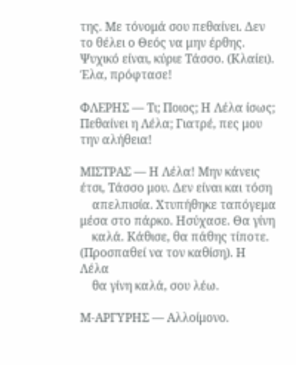της. Με τόνομά σου πεθαίνει. Δεν το θέλει ο Θεός να μην έρθης. Ψυχικό είναι, κύριε Τάσσο. (Κλαίει). Έλα, πρόφτασε!

ΦΛΕΡΗΣ — Τι; Ποιος; Η Λέλα ίσως; Πεθαίνει η Λέλα; Γιατρέ, πες μου την αλήθεια!

ΜΙΣΤΡΑΣ — Η Λέλα! Μην κάνεις έτσι, Τάσσο μου. Δεν είναι και τόση
    απελπισία. Χτυπήθηκε ταπόγεμα μέσα στο πάρκο. Ησύχασε. Θα γίνη
    καλά. Κάθισε, θα πάθης τίποτε. (Προσπαθεί να τον καθίση). Η Λέλα
    θα γίνη καλά, σου λέω.

Μ-ΑΡΓΥΡΗΣ — Αλλοίμονο.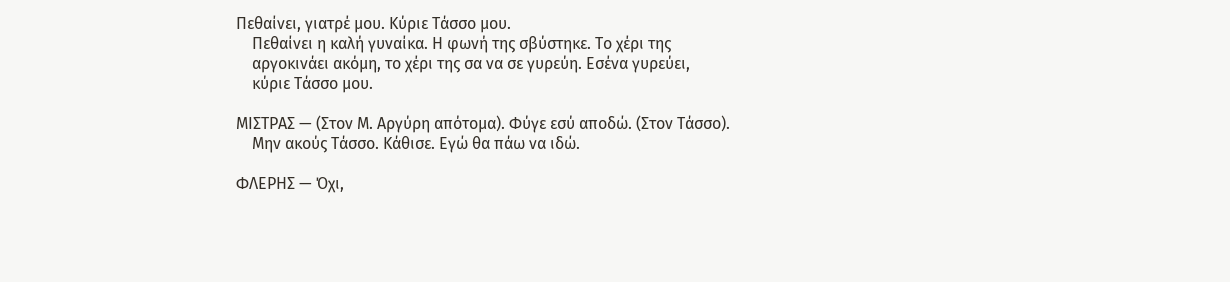Πεθαίνει, γιατρέ μου. Κύριε Τάσσο μου.
    Πεθαίνει η καλή γυναίκα. Η φωνή της σβύστηκε. Το χέρι της
    αργοκινάει ακόμη, το χέρι της σα να σε γυρεύη. Εσένα γυρεύει,
    κύριε Τάσσο μου.

ΜΙΣΤΡΑΣ — (Στον Μ. Αργύρη απότομα). Φύγε εσύ αποδώ. (Στον Τάσσο).
    Μην ακούς Τάσσο. Κάθισε. Εγώ θα πάω να ιδώ.

ΦΛΕΡΗΣ — Όχι,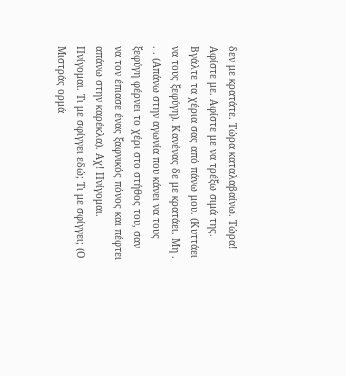δεν με κρατάτε. Τώρα καταλαβαίνω. Τώρα! Αφίστε με. Αφίστε με να τρέξω σιμά της. Βγάλτε τα χέρια σας από πάνω μου. (Κυττάει να τους ξεφύγη). Κανένας δε με κρατάει. Μη . . . (Απάνω στην αγωνία που κάνει να τους ξεφύγη φέρνει το χέρι στο στήθος του, σαν να τον έπιασε ένας ξαφνικός πόνος και πέφτει απάνω στην καρέκλα). Αχ! Πνίγομαι. Πνίγομαι. Τι με σφίγγει εδώ; Τι με σφίγγει; (Ο Μιστράς ορμά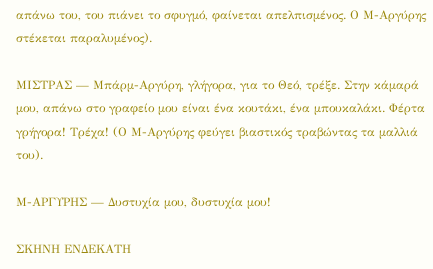απάνω του, του πιάνει το σφυγμό, φαίνεται απελπισμένος. Ο Μ-Αργύρης στέκεται παραλυμένος).

ΜΙΣΤΡΑΣ — Μπάρμ-Αργύρη, γλήγορα, για το Θεό, τρέξε. Στην κάμαρά μου, απάνω στο γραφείο μου είναι ένα κουτάκι, ένα μπουκαλάκι. Φέρτα γρήγορα! Τρέχα! (Ο Μ-Αργύρης φεύγει βιαστικός τραβώντας τα μαλλιά του).

Μ-ΑΡΓΥΡΗΣ — Δυστυχία μου, δυστυχία μου!

ΣΚΗΝΗ ΕΝΔΕΚΑΤΗ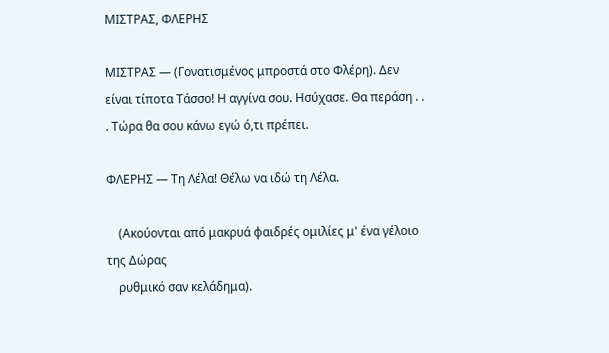ΜΙΣΤΡΑΣ, ΦΛΕΡΗΣ

ΜΙΣΤΡΑΣ — (Γονατισμένος μπροστά στο Φλέρη). Δεν είναι τίποτα Τάσσο! Η αγγίνα σου. Ησύχασε. Θα περάση . . . Τώρα θα σου κάνω εγώ ό,τι πρέπει.

ΦΛΕΡΗΣ — Τη Λέλα! Θέλω να ιδώ τη Λέλα.

    (Ακούονται από μακρυά φαιδρές ομιλίες μ' ένα γέλοιο της Δώρας
    ρυθμικό σαν κελάδημα).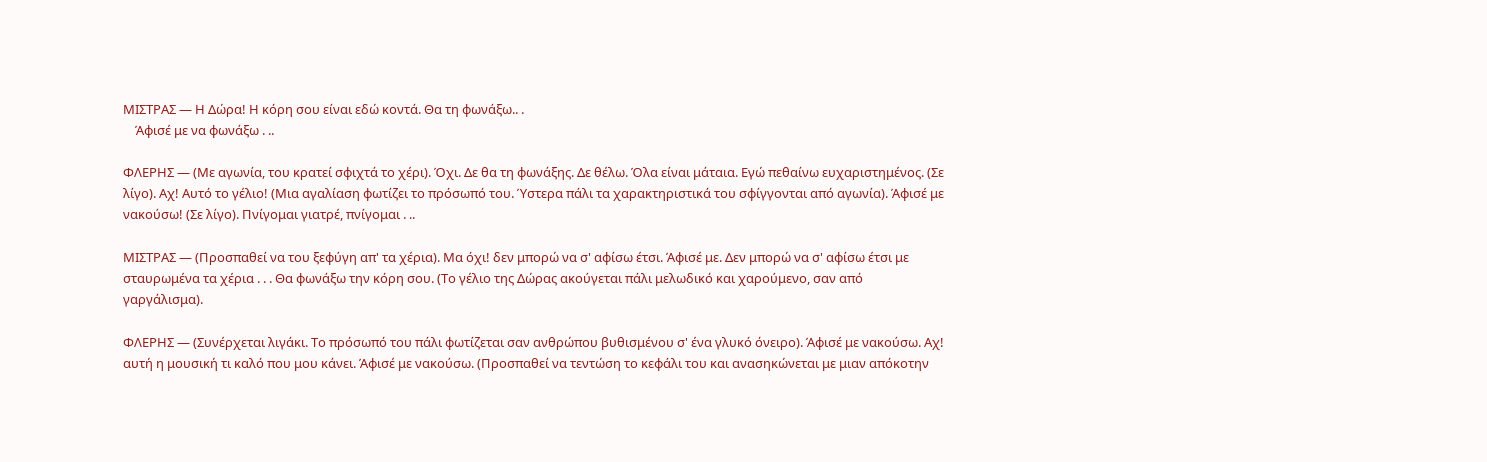ΜΙΣΤΡΑΣ — Η Δώρα! Η κόρη σου είναι εδώ κοντά. Θα τη φωνάξω.. .
    Άφισέ με να φωνάξω . ..

ΦΛΕΡΗΣ — (Με αγωνία, του κρατεί σφιχτά το χέρι). Όχι. Δε θα τη φωνάξης. Δε θέλω. Όλα είναι μάταια. Εγώ πεθαίνω ευχαριστημένος. (Σε λίγο). Αχ! Αυτό το γέλιο! (Μια αγαλίαση φωτίζει το πρόσωπό του. Ύστερα πάλι τα χαρακτηριστικά του σφίγγονται από αγωνία). Άφισέ με νακούσω! (Σε λίγο). Πνίγομαι γιατρέ, πνίγομαι . ..

ΜΙΣΤΡΑΣ — (Προσπαθεί να του ξεφύγη απ' τα χέρια). Μα όχι! δεν μπορώ να σ' αφίσω έτσι. Άφισέ με. Δεν μπορώ να σ' αφίσω έτσι με σταυρωμένα τα χέρια . . . Θα φωνάξω την κόρη σου. (Το γέλιο της Δώρας ακούγεται πάλι μελωδικό και χαρούμενο, σαν από γαργάλισμα).

ΦΛΕΡΗΣ — (Συνέρχεται λιγάκι. Το πρόσωπό του πάλι φωτίζεται σαν ανθρώπου βυθισμένου σ' ένα γλυκό όνειρο). Άφισέ με νακούσω. Αχ! αυτή η μουσική τι καλό που μου κάνει. Άφισέ με νακούσω. (Προσπαθεί να τεντώση το κεφάλι του και ανασηκώνεται με μιαν απόκοτην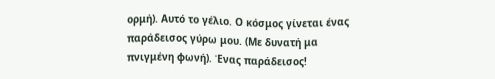ορμή). Αυτό το γέλιο. Ο κόσμος γίνεται ένας παράδεισος γύρω μου. (Με δυνατή μα πνιγμένη φωνή). Ένας παράδεισος!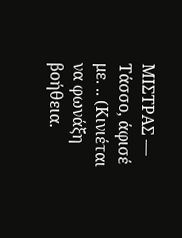ΜΙΣΤΡΑΣ — Τάσσο, άφισέ με. .. (Κινιέται να φωνάξη βοήθεια.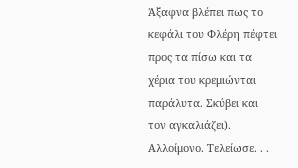Άξαφνα βλέπει πως το κεφάλι του Φλέρη πέφτει προς τα πίσω και τα χέρια του κρεμιώνται παράλυτα. Σκύβει και τον αγκαλιάζει). Αλλοίμονο. Τελείωσε. . .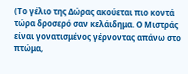(Το γέλιο της Δώρας ακούεται πιο κοντά τώρα δροσερό σαν κελάιδημα. Ο Μιστράς είναι γονατισμένος γέρνοντας απάνω στο πτώμα,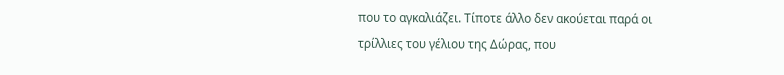που το αγκαλιάζει. Τίποτε άλλο δεν ακούεται παρά οι τρίλλιες του γέλιου της Δώρας, που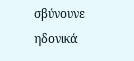σβύνουνε ηδονικά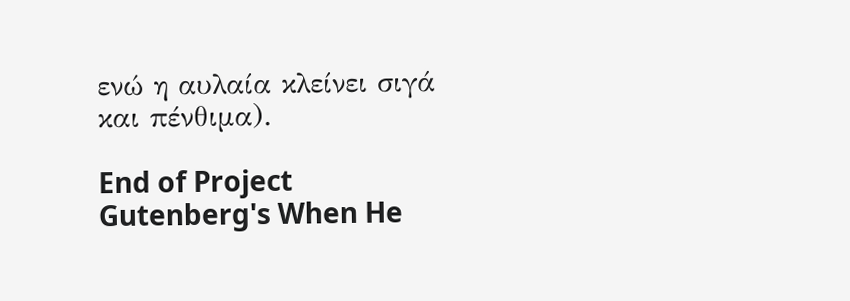ενώ η αυλαία κλείνει σιγά και πένθιμα).

End of Project Gutenberg's When He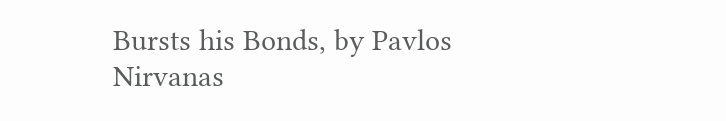Bursts his Bonds, by Pavlos Nirvanas